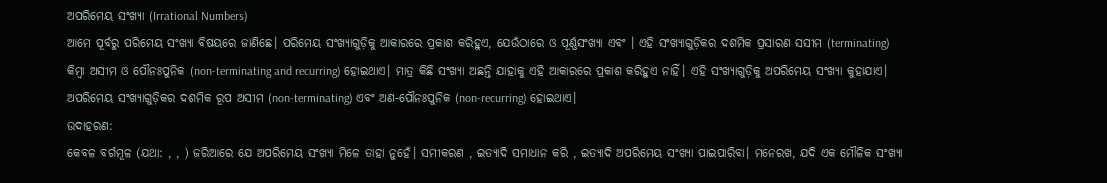ଅପରିମେୟ ସଂଖ୍ୟା (Irrational Numbers)
ଆମେ ପୂର୍ବରୁ ପରିମେୟ ସଂଖ୍ୟା ବିଷୟରେ ଜାଣିଛେ। ପରିମେୟ ସଂଖ୍ୟାଗୁଡ଼ିକୁ ଆକାରରେ ପ୍ରକାଶ କରିହୁଏ, ଯେଉଁଠାରେ ଓ ପୂର୍ଣ୍ଣସଂଖ୍ୟା ଏବଂ । ଏହି ସଂଖ୍ୟାଗୁଡ଼ିକର ଦଶମିକ ପ୍ରସାରଣ ସସୀମ (terminating) କିମ୍ବା ଅସୀମ ଓ ପୌନଃପୁନିକ (non-terminating and recurring) ହୋଇଥାଏ। ମାତ୍ର କିଛି ସଂଖ୍ୟା ଅଛନ୍ତି ଯାହାକୁ ଏହି ଆକାରରେ ପ୍ରକାଶ କରିହୁଏ ନାହିଁ। ଏହି ସଂଖ୍ୟାଗୁଡ଼ିକୁ ଅପରିମେୟ ସଂଖ୍ୟା କୁହାଯାଏ।
ଅପରିମେୟ ସଂଖ୍ୟାଗୁଡ଼ିକର ଦଶମିକ ରୂପ ଅସୀମ (non-terminating) ଏବଂ ଅଣ-ପୌନଃପୁନିକ (non-recurring) ହୋଇଥାଏ।
ଉଦାହରଣ:
କେବଳ ବର୍ଗମୂଳ (ଯଥା: , , ) ଜରିଆରେ ଯେ ଅପରିମେୟ ସଂଖ୍ୟା ମିଳେ ତାହା ନୁହେଁ। ସମୀକରଣ , ଇତ୍ୟାଦି ସମାଧାନ କରି , ଇତ୍ୟାଦି ଅପରିମେୟ ସଂଖ୍ୟା ପାଇପାରିବା। ମନେରଖ, ଯଦି ଏକ ମୌଳିକ ସଂଖ୍ୟା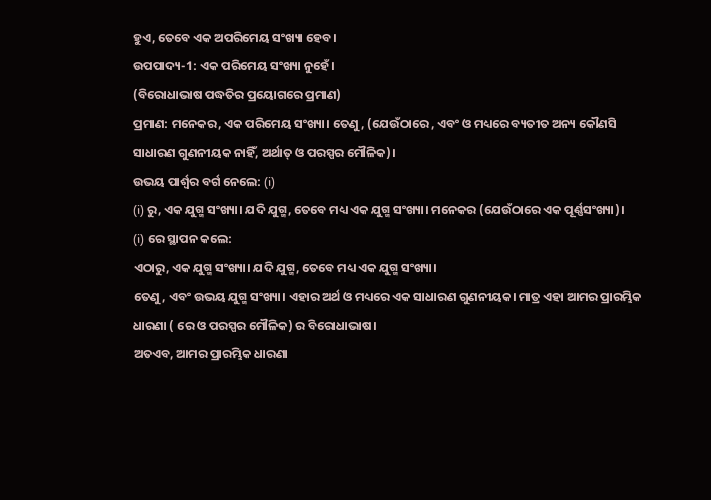ହୁଏ, ତେବେ ଏକ ଅପରିମେୟ ସଂଖ୍ୟା ହେବ।
ଉପପାଦ୍ୟ-1: ଏକ ପରିମେୟ ସଂଖ୍ୟା ନୁହେଁ।
(ବିରୋଧାଭାଷ ପଦ୍ଧତିର ପ୍ରୟୋଗରେ ପ୍ରମାଣ)
ପ୍ରମାଣ: ମନେକର, ଏକ ପରିମେୟ ସଂଖ୍ୟା। ତେଣୁ, (ଯେଉଁଠାରେ , ଏବଂ ଓ ମଧ୍ୟରେ ବ୍ୟତୀତ ଅନ୍ୟ କୌଣସି ସାଧାରଣ ଗୁଣନୀୟକ ନାହିଁ, ଅର୍ଥାତ୍ ଓ ପରସ୍ପର ମୌଳିକ)।
ଉଭୟ ପାର୍ଶ୍ୱର ବର୍ଗ ନେଲେ: (i)
(i) ରୁ, ଏକ ଯୁଗ୍ମ ସଂଖ୍ୟା। ଯଦି ଯୁଗ୍ମ, ତେବେ ମଧ୍ୟ ଏକ ଯୁଗ୍ମ ସଂଖ୍ୟା। ମନେକର (ଯେଉଁଠାରେ ଏକ ପୂର୍ଣ୍ଣସଂଖ୍ୟା)।
(i) ରେ ସ୍ଥାପନ କଲେ:
ଏଠାରୁ, ଏକ ଯୁଗ୍ମ ସଂଖ୍ୟା। ଯଦି ଯୁଗ୍ମ, ତେବେ ମଧ୍ୟ ଏକ ଯୁଗ୍ମ ସଂଖ୍ୟା।
ତେଣୁ, ଏବଂ ଉଭୟ ଯୁଗ୍ମ ସଂଖ୍ୟା। ଏହାର ଅର୍ଥ ଓ ମଧ୍ୟରେ ଏକ ସାଧାରଣ ଗୁଣନୀୟକ। ମାତ୍ର ଏହା ଆମର ପ୍ରାରମ୍ଭିକ ଧାରଣା ( ରେ ଓ ପରସ୍ପର ମୌଳିକ) ର ବିରୋଧାଭାଷ।
ଅତଏବ, ଆମର ପ୍ରାରମ୍ଭିକ ଧାରଣା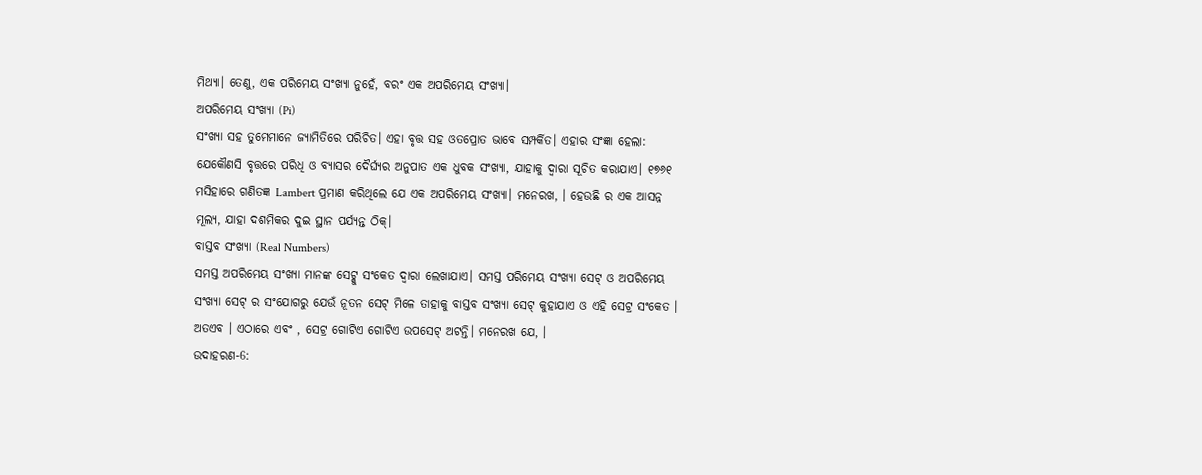ମିଥ୍ୟା। ତେଣୁ, ଏକ ପରିମେୟ ସଂଖ୍ୟା ନୁହେଁ, ବରଂ ଏକ ଅପରିମେୟ ସଂଖ୍ୟା।
ଅପରିମେୟ ସଂଖ୍ୟା (Pi)
ସଂଖ୍ୟା ସହ ତୁମେମାନେ ଜ୍ୟାମିତିରେ ପରିଚିତ। ଏହା ବୃତ୍ତ ସହ ଓତପ୍ରୋତ ଭାବେ ସମ୍ପର୍କିତ। ଏହାର ସଂଜ୍ଞା ହେଲା: ଯେକୌଣସି ବୃତ୍ତରେ ପରିଧି ଓ ବ୍ୟାସର ଦୈର୍ଘ୍ୟର ଅନୁପାତ ଏକ ଧୁବକ ସଂଖ୍ୟା, ଯାହାକୁ ଦ୍ୱାରା ସୂଚିତ କରାଯାଏ। ୧୭୬୧ ମସିହାରେ ଗଣିତଜ୍ଞ Lambert ପ୍ରମାଣ କରିଥିଲେ ଯେ ଏକ ଅପରିମେୟ ସଂଖ୍ୟା। ମନେରଖ, । ହେଉଛି ର ଏକ ଆସନ୍ନ ମୂଲ୍ୟ, ଯାହା ଦଶମିକର ଦୁଇ ସ୍ଥାନ ପର୍ଯ୍ୟନ୍ତ ଠିକ୍।
ବାସ୍ତବ ସଂଖ୍ୟା (Real Numbers)
ସମସ୍ତ ଅପରିମେୟ ସଂଖ୍ୟା ମାନଙ୍କ ସେଟ୍କୁ ସଂକେତ ଦ୍ୱାରା ଲେଖାଯାଏ। ସମସ୍ତ ପରିମେୟ ସଂଖ୍ୟା ସେଟ୍ ଓ ଅପରିମେୟ ସଂଖ୍ୟା ସେଟ୍ ର ସଂଯୋଗରୁ ଯେଉଁ ନୂତନ ସେଟ୍ ମିଳେ ତାହାକୁ ବାସ୍ତବ ସଂଖ୍ୟା ସେଟ୍ କୁହାଯାଏ ଓ ଏହି ସେଟ୍ର ସଂକେତ । ଅତଏବ । ଏଠାରେ ଏବଂ , ସେଟ୍ର ଗୋଟିଏ ଗୋଟିଏ ଉପସେଟ୍ ଅଟନ୍ତି। ମନେରଖ ଯେ, ।
ଉଦାହରଣ-6: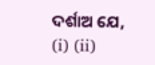ଦର୍ଶାଅ ଯେ, (i) (ii)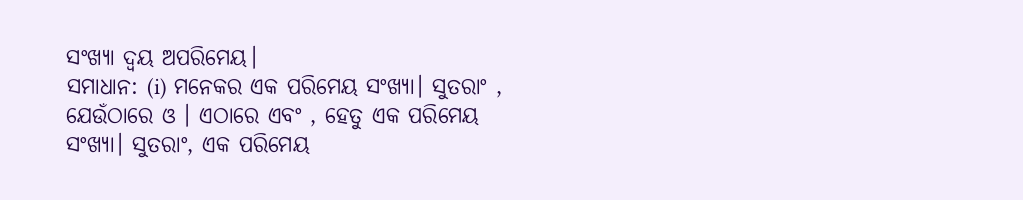ସଂଖ୍ୟା ଦ୍ୱୟ ଅପରିମେୟ।
ସମାଧାନ: (i) ମନେକର ଏକ ପରିମେୟ ସଂଖ୍ୟା। ସୁତରାଂ , ଯେଉଁଠାରେ ଓ । ଏଠାରେ ଏବଂ , ହେତୁ ଏକ ପରିମେୟ ସଂଖ୍ୟା। ସୁତରାଂ, ଏକ ପରିମେୟ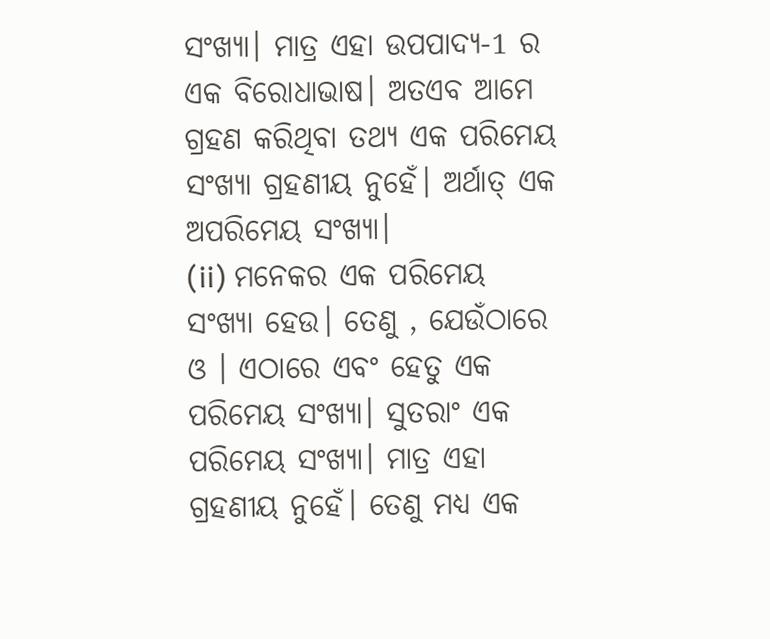ସଂଖ୍ୟା। ମାତ୍ର ଏହା ଉପପାଦ୍ୟ-1 ର ଏକ ବିରୋଧାଭାଷ। ଅତଏବ ଆମେ ଗ୍ରହଣ କରିଥିବା ତଥ୍ୟ ଏକ ପରିମେୟ ସଂଖ୍ୟା ଗ୍ରହଣୀୟ ନୁହେଁ। ଅର୍ଥାତ୍ ଏକ ଅପରିମେୟ ସଂଖ୍ୟା।
(ii) ମନେକର ଏକ ପରିମେୟ ସଂଖ୍ୟା ହେଉ। ତେଣୁ , ଯେଉଁଠାରେ ଓ । ଏଠାରେ ଏବଂ ହେତୁ ଏକ ପରିମେୟ ସଂଖ୍ୟା। ସୁତରାଂ ଏକ ପରିମେୟ ସଂଖ୍ୟା। ମାତ୍ର ଏହା ଗ୍ରହଣୀୟ ନୁହେଁ। ତେଣୁ ମଧ୍ୟ ଏକ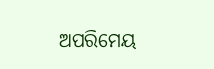ଅପରିମେୟ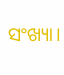ସଂଖ୍ୟା।